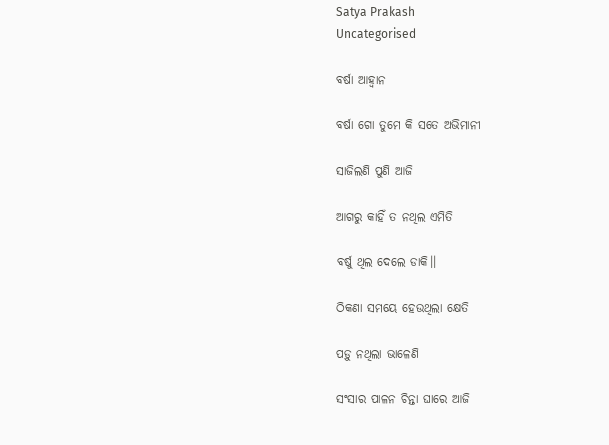Satya Prakash
Uncategorised

ବର୍ଷା ଆହ୍ଵାନ

ବର୍ଷା ଗୋ ତୁମେ କି ସତେ ଅଭିମାନୀ

ସାଜିଲଣି ପୁଣି ଆଜି

ଆଗରୁ କାହିଁ ତ ନଥିଲ ଏମିତି

ବର୍ଷୁ ଥିଲ ଦେଲେ ଡାକି।।

ଠିକଣା ସମୟେ ହେଉଥିଲା କ୍ଷେତି

ପଡ଼ୁ ନଥିଲା ଭାଳେଣି

ସଂସାର ପାଳନ ଚିନ୍ତା ଘାରେ ଆଜି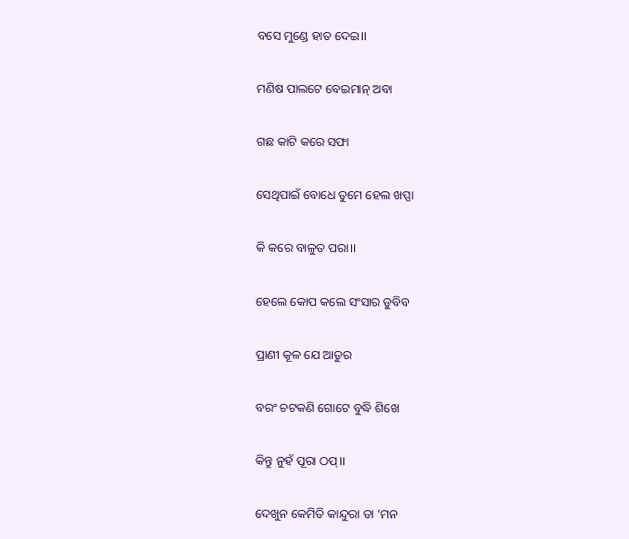ବସେ ମୁଣ୍ଡେ ହାତ ଦେଇ।।

ମଣିଷ ପାଲଟେ ବେଇମାନ୍ ଅବା

ଗଛ କାଟି କରେ ସଫା

ସେଥିପାଇଁ ବୋଧେ ତୁମେ ହେଲ ଖପ୍ପା

କି କରେ ବାଳୁତ ପରା।।

ହେଲେ କୋପ କଲେ ସଂସାର ଡୁବିବ

ପ୍ରାଣୀ କୂଳ ଯେ ଆତୁର

ବରଂ ଚଟକଣି ଗୋଟେ ବୁଦ୍ଧି ଶିଖେ

କିନ୍ତୁ ନୁହଁ ପୂରା ଠପ୍।।

ଦେଖୁନ କେମିତି କାନ୍ଦୁରା ତା ‘ମନ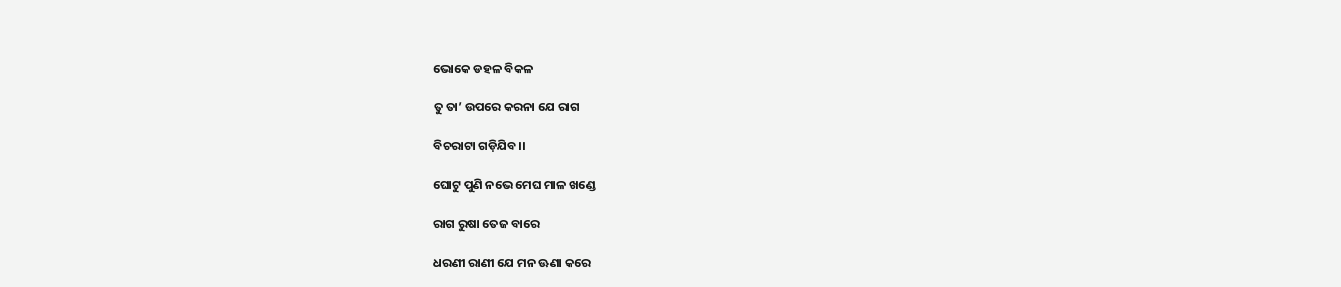ଭୋକେ ଡହଳ ବିକଳ

ତୁ ତା’ ଉପରେ କରନା ଯେ ରାଗ

ବିଚରାଟା ଗଡ଼ିଯିବ।।

ଘୋଟୁ ପୁଣି ନଭେ ମେଘ ମାଳ ଖଣ୍ଡେ

ରାଗ ରୁଷା ତେଜ ବାରେ

ଧରଣୀ ରାଣୀ ଯେ ମନ ଊଣା କରେ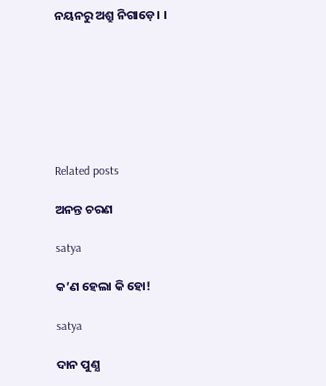ନୟନରୁ ଅଶ୍ରୁ ନିଗାଡ଼େ। ।







Related posts

ଅନନ୍ତ ଚରଣ

satya

କ’ଣ ହେଲା କି ହୋ!

satya

ଦାନ ପୁଣ୍ଯ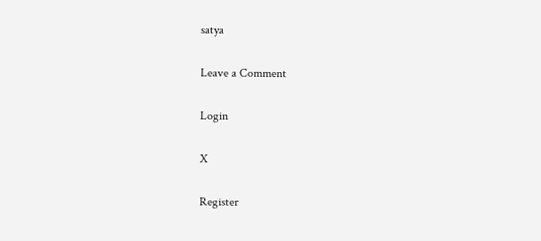satya

Leave a Comment

Login

X

Register